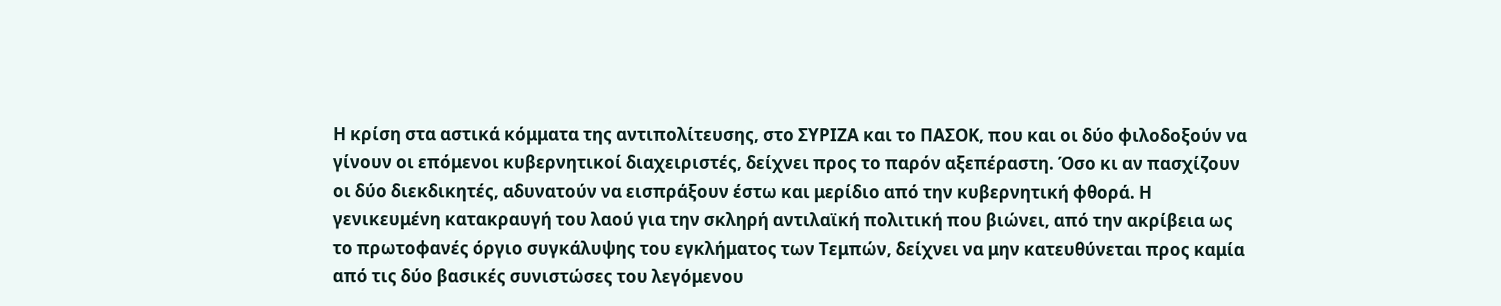Η κρίση στα αστικά κόμματα της αντιπολίτευσης, στο ΣΥΡΙΖΑ και το ΠΑΣΟΚ, που και οι δύο φιλοδοξούν να γίνουν οι επόμενοι κυβερνητικοί διαχειριστές, δείχνει προς το παρόν αξεπέραστη. Όσο κι αν πασχίζουν οι δύο διεκδικητές, αδυνατούν να εισπράξουν έστω και μερίδιο από την κυβερνητική φθορά. Η γενικευμένη κατακραυγή του λαού για την σκληρή αντιλαϊκή πολιτική που βιώνει, από την ακρίβεια ως το πρωτοφανές όργιο συγκάλυψης του εγκλήματος των Τεμπών, δείχνει να μην κατευθύνεται προς καμία από τις δύο βασικές συνιστώσες του λεγόμενου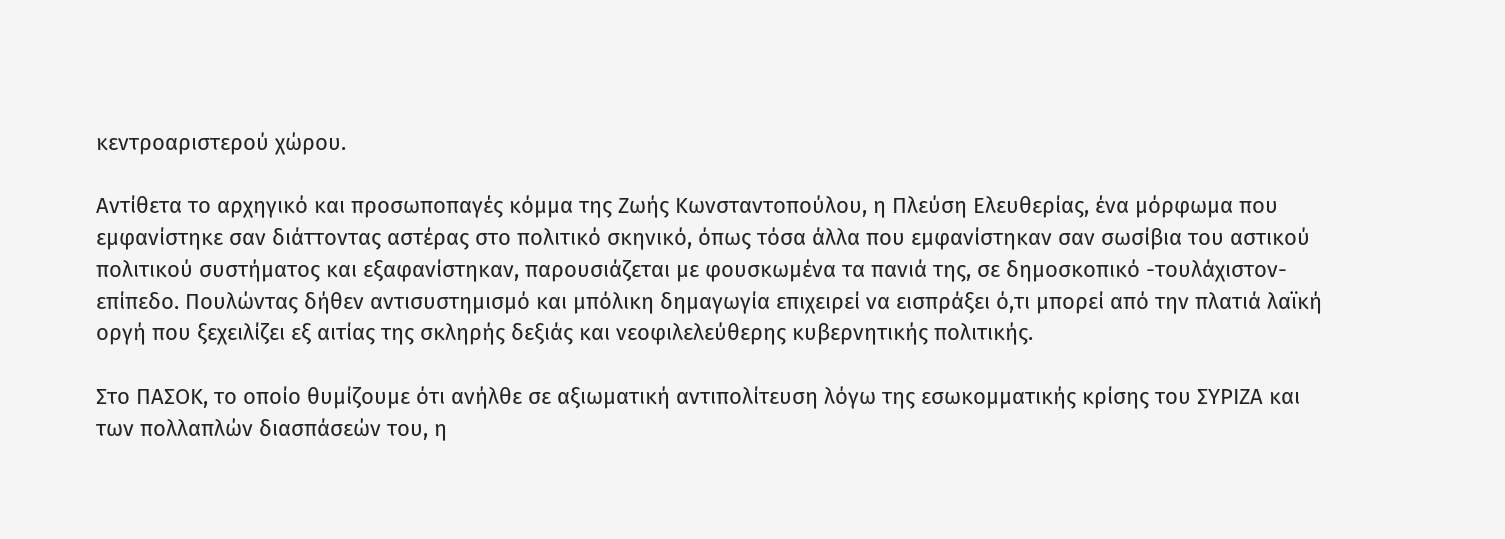κεντροαριστερού χώρου.

Αντίθετα το αρχηγικό και προσωποπαγές κόμμα της Ζωής Κωνσταντοπούλου, η Πλεύση Ελευθερίας, ένα μόρφωμα που εμφανίστηκε σαν διάττοντας αστέρας στο πολιτικό σκηνικό, όπως τόσα άλλα που εμφανίστηκαν σαν σωσίβια του αστικού πολιτικού συστήματος και εξαφανίστηκαν, παρουσιάζεται με φουσκωμένα τα πανιά της, σε δημοσκοπικό -τουλάχιστον- επίπεδο. Πουλώντας δήθεν αντισυστημισμό και μπόλικη δημαγωγία επιχειρεί να εισπράξει ό,τι μπορεί από την πλατιά λαϊκή οργή που ξεχειλίζει εξ αιτίας της σκληρής δεξιάς και νεοφιλελεύθερης κυβερνητικής πολιτικής.

Στο ΠΑΣΟΚ, το οποίο θυμίζουμε ότι ανήλθε σε αξιωματική αντιπολίτευση λόγω της εσωκομματικής κρίσης του ΣΥΡΙΖΑ και των πολλαπλών διασπάσεών του, η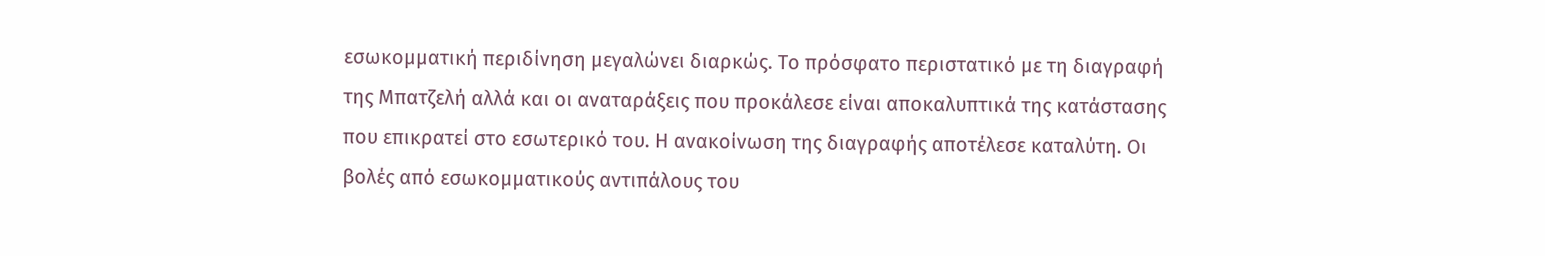εσωκομματική περιδίνηση μεγαλώνει διαρκώς. Το πρόσφατο περιστατικό με τη διαγραφή της Μπατζελή αλλά και οι αναταράξεις που προκάλεσε είναι αποκαλυπτικά της κατάστασης που επικρατεί στο εσωτερικό του. Η ανακοίνωση της διαγραφής αποτέλεσε καταλύτη. Οι βολές από εσωκομματικούς αντιπάλους του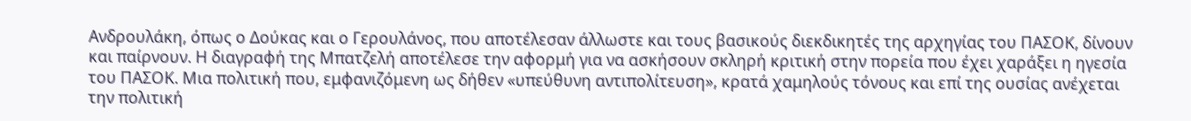Ανδρουλάκη, όπως ο Δούκας και ο Γερουλάνος, που αποτέλεσαν άλλωστε και τους βασικούς διεκδικητές της αρχηγίας του ΠΑΣΟΚ, δίνουν και παίρνουν. Η διαγραφή της Μπατζελή αποτέλεσε την αφορμή για να ασκήσουν σκληρή κριτική στην πορεία που έχει χαράξει η ηγεσία του ΠΑΣΟΚ. Μια πολιτική που, εμφανιζόμενη ως δήθεν «υπεύθυνη αντιπολίτευση», κρατά χαμηλούς τόνους και επί της ουσίας ανέχεται την πολιτική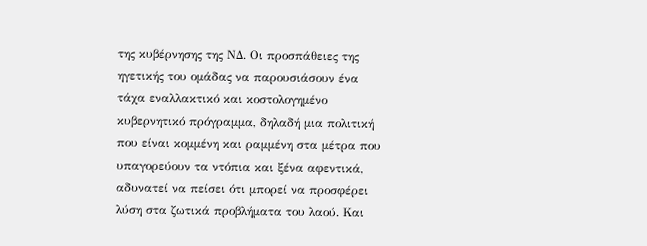της κυβέρνησης της ΝΔ. Οι προσπάθειες της ηγετικής του ομάδας να παρουσιάσουν ένα τάχα εναλλακτικό και κοστολογημένο κυβερνητικό πρόγραμμα, δηλαδή μια πολιτική που είναι κομμένη και ραμμένη στα μέτρα που υπαγορεύουν τα ντόπια και ξένα αφεντικά, αδυνατεί να πείσει ότι μπορεί να προσφέρει λύση στα ζωτικά προβλήματα του λαού. Και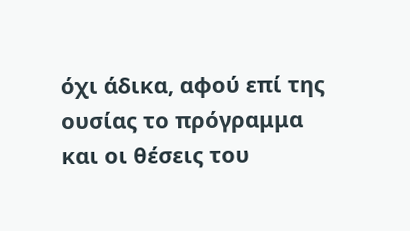όχι άδικα, αφού επί της ουσίας το πρόγραμμα και οι θέσεις του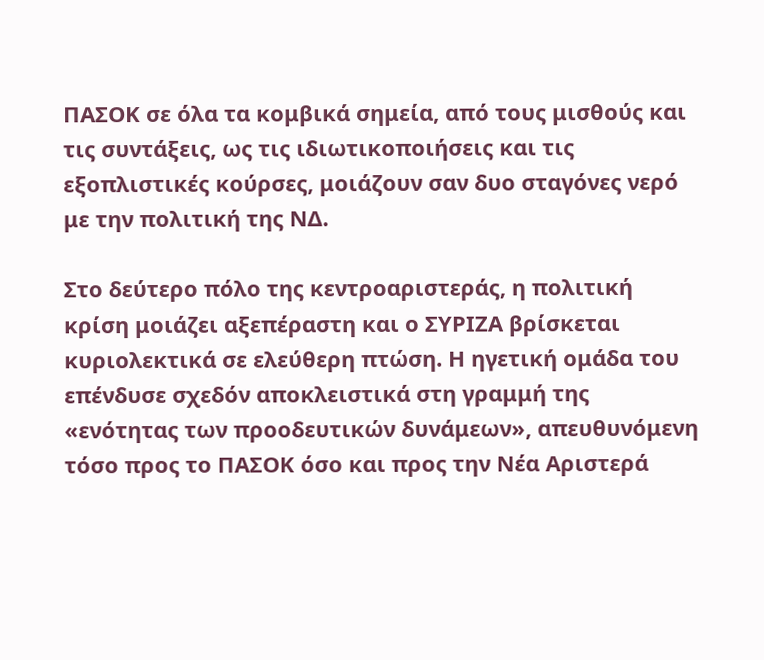ΠΑΣΟΚ σε όλα τα κομβικά σημεία, από τους μισθούς και τις συντάξεις, ως τις ιδιωτικοποιήσεις και τις εξοπλιστικές κούρσες, μοιάζουν σαν δυο σταγόνες νερό με την πολιτική της ΝΔ.

Στο δεύτερο πόλο της κεντροαριστεράς, η πολιτική κρίση μοιάζει αξεπέραστη και ο ΣΥΡΙΖΑ βρίσκεται κυριολεκτικά σε ελεύθερη πτώση. Η ηγετική ομάδα του επένδυσε σχεδόν αποκλειστικά στη γραμμή της «ενότητας των προοδευτικών δυνάμεων», απευθυνόμενη τόσο προς το ΠΑΣΟΚ όσο και προς την Νέα Αριστερά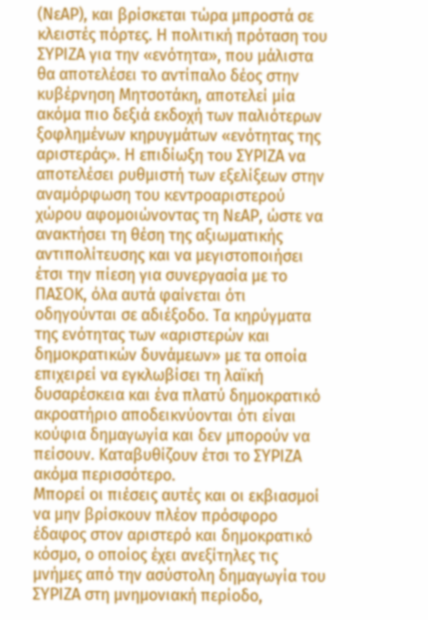(ΝεΑΡ), και βρίσκεται τώρα μπροστά σε κλειστές πόρτες. Η πολιτική πρόταση του ΣΥΡΙΖΑ για την «ενότητα», που μάλιστα θα αποτελέσει το αντίπαλο δέος στην κυβέρνηση Μητσοτάκη, αποτελεί μία ακόμα πιο δεξιά εκδοχή των παλιότερων ξοφλημένων κηρυγμάτων «ενότητας της αριστεράς». Η επιδίωξη του ΣΥΡΙΖΑ να αποτελέσει ρυθμιστή των εξελίξεων στην αναμόρφωση του κεντροαριστερού χώρου αφομοιώνοντας τη ΝεΑΡ, ώστε να ανακτήσει τη θέση της αξιωματικής αντιπολίτευσης και να μεγιστοποιήσει έτσι την πίεση για συνεργασία με το ΠΑΣΟΚ, όλα αυτά φαίνεται ότι οδηγούνται σε αδιέξοδο. Τα κηρύγματα της ενότητας των «αριστερών και δημοκρατικών δυνάμεων» με τα οποία επιχειρεί να εγκλωβίσει τη λαϊκή δυσαρέσκεια και ένα πλατύ δημοκρατικό ακροατήριο αποδεικνύονται ότι είναι κούφια δημαγωγία και δεν μπορούν να πείσουν. Καταβυθίζουν έτσι το ΣΥΡΙΖΑ ακόμα περισσότερο.
Μπορεί οι πιέσεις αυτές και οι εκβιασμοί να μην βρίσκουν πλέον πρόσφορο έδαφος στον αριστερό και δημοκρατικό κόσμο, ο οποίος έχει ανεξίτηλες τις μνήμες από την ασύστολη δημαγωγία του ΣΥΡΙΖΑ στη μνημονιακή περίοδο,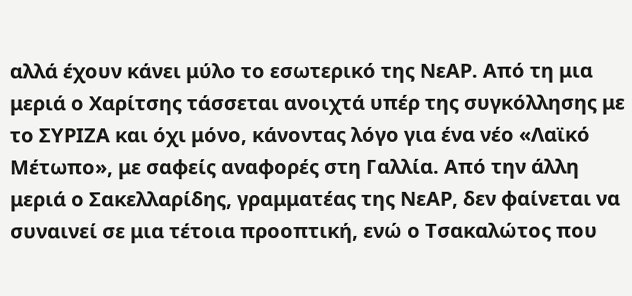αλλά έχουν κάνει μύλο το εσωτερικό της ΝεΑΡ. Από τη μια μεριά ο Χαρίτσης τάσσεται ανοιχτά υπέρ της συγκόλλησης με το ΣΥΡΙΖΑ και όχι μόνο, κάνοντας λόγο για ένα νέο «Λαϊκό Μέτωπο», με σαφείς αναφορές στη Γαλλία. Από την άλλη μεριά ο Σακελλαρίδης, γραμματέας της ΝεΑΡ, δεν φαίνεται να συναινεί σε μια τέτοια προοπτική, ενώ ο Τσακαλώτος που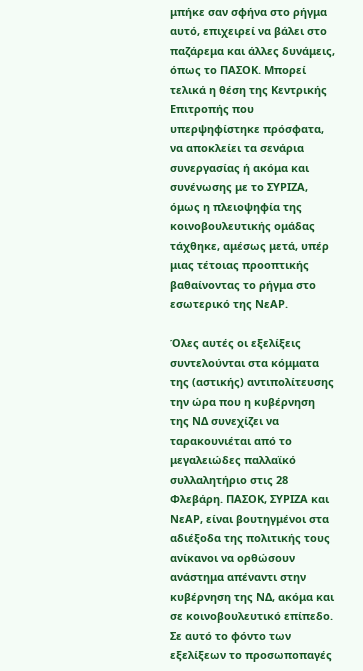μπήκε σαν σφήνα στο ρήγμα αυτό, επιχειρεί να βάλει στο παζάρεμα και άλλες δυνάμεις, όπως το ΠΑΣΟΚ. Μπορεί τελικά η θέση της Κεντρικής Επιτροπής που υπερψηφίστηκε πρόσφατα, να αποκλείει τα σενάρια συνεργασίας ή ακόμα και συνένωσης με το ΣΥΡΙΖΑ, όμως η πλειοψηφία της κοινοβουλευτικής ομάδας τάχθηκε, αμέσως μετά, υπέρ μιας τέτοιας προοπτικής βαθαίνοντας το ρήγμα στο εσωτερικό της ΝεΑΡ.

Όλες αυτές οι εξελίξεις συντελούνται στα κόμματα της (αστικής) αντιπολίτευσης την ώρα που η κυβέρνηση της ΝΔ συνεχίζει να ταρακουνιέται από το μεγαλειώδες παλλαϊκό συλλαλητήριο στις 28 Φλεβάρη. ΠΑΣΟΚ, ΣΥΡΙΖΑ και ΝεΑΡ, είναι βουτηγμένοι στα αδιέξοδα της πολιτικής τους ανίκανοι να ορθώσουν ανάστημα απέναντι στην κυβέρνηση της ΝΔ, ακόμα και σε κοινοβουλευτικό επίπεδο. Σε αυτό το φόντο των εξελίξεων το προσωποπαγές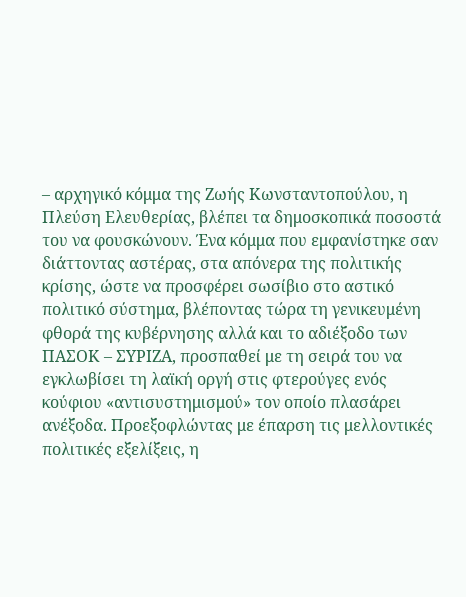– αρχηγικό κόμμα της Ζωής Κωνσταντοπούλου, η Πλεύση Ελευθερίας, βλέπει τα δημοσκοπικά ποσοστά του να φουσκώνουν. Ένα κόμμα που εμφανίστηκε σαν διάττοντας αστέρας, στα απόνερα της πολιτικής κρίσης, ώστε να προσφέρει σωσίβιο στο αστικό πολιτικό σύστημα, βλέποντας τώρα τη γενικευμένη φθορά της κυβέρνησης αλλά και το αδιέξοδο των ΠΑΣΟΚ – ΣΥΡΙΖΑ, προσπαθεί με τη σειρά του να εγκλωβίσει τη λαϊκή οργή στις φτερούγες ενός κούφιου «αντισυστημισμού» τον οποίο πλασάρει ανέξοδα. Προεξοφλώντας με έπαρση τις μελλοντικές πολιτικές εξελίξεις, η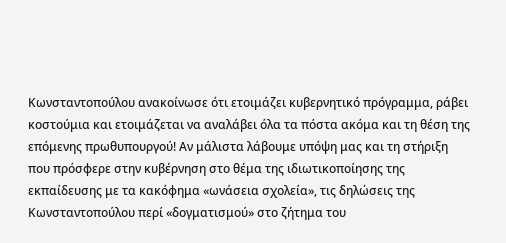Κωνσταντοπούλου ανακοίνωσε ότι ετοιμάζει κυβερνητικό πρόγραμμα, ράβει κοστούμια και ετοιμάζεται να αναλάβει όλα τα πόστα ακόμα και τη θέση της επόμενης πρωθυπουργού! Αν μάλιστα λάβουμε υπόψη μας και τη στήριξη που πρόσφερε στην κυβέρνηση στο θέμα της ιδιωτικοποίησης της εκπαίδευσης με τα κακόφημα «ωνάσεια σχολεία», τις δηλώσεις της Κωνσταντοπούλου περί «δογματισμού» στο ζήτημα του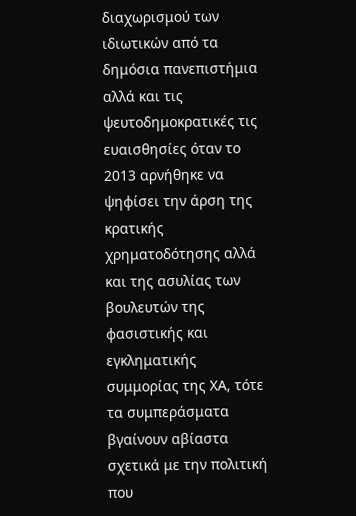διαχωρισμού των ιδιωτικών από τα δημόσια πανεπιστήμια αλλά και τις ψευτοδημοκρατικές τις ευαισθησίες όταν το 2013 αρνήθηκε να ψηφίσει την άρση της κρατικής χρηματοδότησης αλλά και της ασυλίας των βουλευτών της φασιστικής και εγκληματικής συμμορίας της ΧΑ, τότε τα συμπεράσματα βγαίνουν αβίαστα σχετικά με την πολιτική που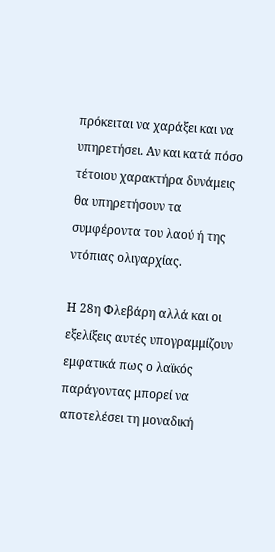πρόκειται να χαράξει και να υπηρετήσει. Αν και κατά πόσο τέτοιου χαρακτήρα δυνάμεις θα υπηρετήσουν τα συμφέροντα του λαού ή της ντόπιας ολιγαρχίας.

Η 28η Φλεβάρη αλλά και οι εξελίξεις αυτές υπογραμμίζουν εμφατικά πως ο λαϊκός παράγοντας μπορεί να αποτελέσει τη μοναδική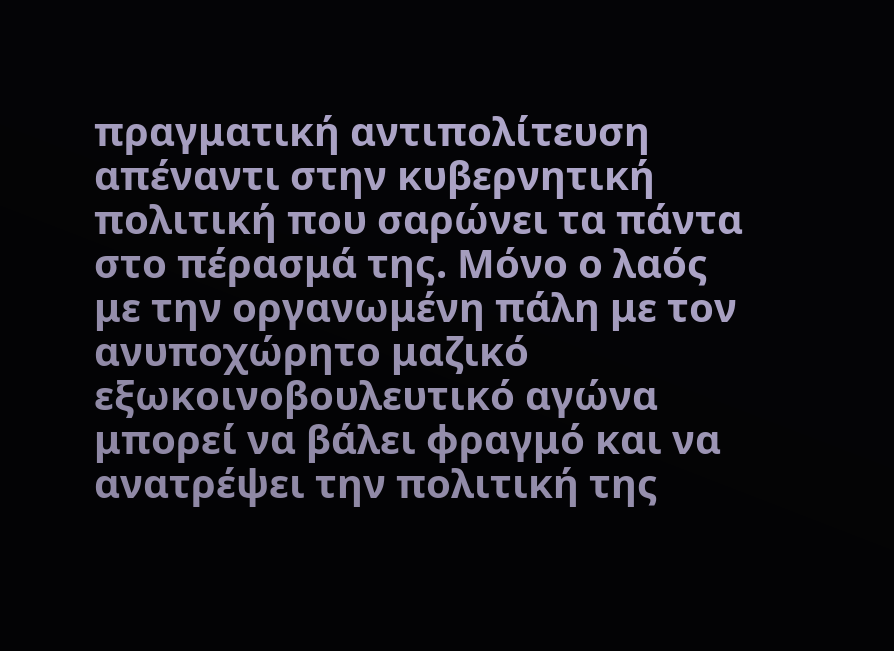πραγματική αντιπολίτευση απέναντι στην κυβερνητική πολιτική που σαρώνει τα πάντα στο πέρασμά της. Μόνο ο λαός με την οργανωμένη πάλη με τον ανυποχώρητο μαζικό εξωκοινοβουλευτικό αγώνα μπορεί να βάλει φραγμό και να ανατρέψει την πολιτική της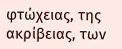φτώχειας, της ακρίβειας, των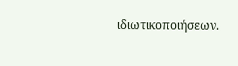ιδιωτικοποιήσεων.